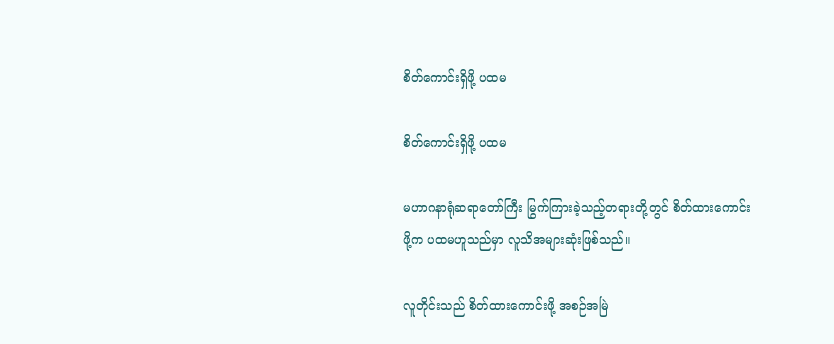စိတ်ကောင်းရှိဖို့ ပထမ

စိတ်ကောင်းရှိဖို့ ပထမ

မဟာဂနာရုံဆရာတော်ကြီး မြွက်ကြားခဲ့သည့်တရားတို့တွင် စိတ်ထားကောင်းဖို့က ပထမဟူသည်မှာ လူသိအများဆုံးဖြစ်သည်။

လူတိုင်းသည် စိတ်ထားကောင်းဖို့ အစဉ်အမြဲ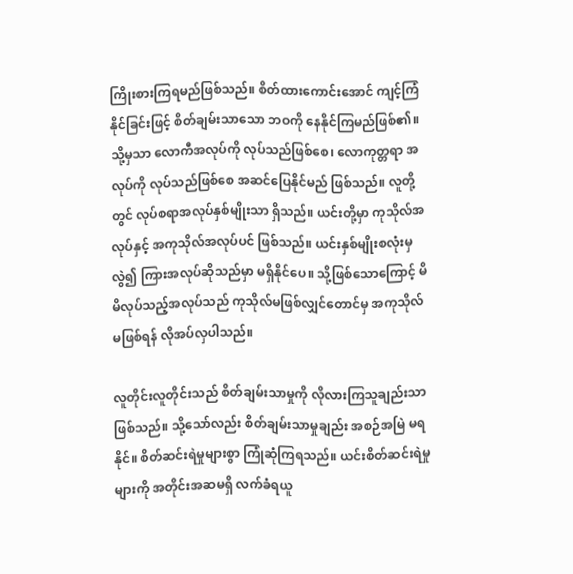ကြိုးစားကြရမည်ဖြစ်သည်။ စိတ်ထားကောင်းအောင် ကျင့်ကြံနိုင်ခြင်းဖြင့် စိတ်ချမ်းသာသော ဘဝကို နေနိုင်ကြမည်ဖြစ်၏။ သို့မှသာ လောကီအလုပ်ကို လုပ်သည်ဖြစ်စေ၊ လောကုတ္တရာ အလုပ်ကို လုပ်သည်ဖြစ်စေ အဆင်ပြေနိုင်မည် ဖြစ်သည်။ လူတို့တွင် လုပ်စရာအလုပ်နှစ်မျိုးသာ ရှိသည်။ ယင်းတို့မှာ ကုသိုလ်အလုပ်နှင့် အကုသိုလ်အလုပ်ပင် ဖြစ်သည်။ ယင်းနှစ်မျိုးစလုံးမှလွဲ၍ ကြားအလုပ်ဆိုသည်မှာ မရှိနိုင်ပေ။ သို့ဖြစ်သောကြောင့် မိမိလုပ်သည့်အလုပ်သည် ကုသိုလ်မဖြစ်လျှင်တောင်မှ အကုသိုလ်မဖြစ်ရန် လိုအပ်လှပါသည်။

လူတိုင်းလူတိုင်းသည် စိတ်ချမ်းသာမှုကို လိုလားကြသူချည်းသာ ဖြစ်သည်။ သို့သော်လည်း စိတ်ချမ်းသာမှုချည်း အစဉ်အမြဲ မရနိုင်။ စိတ်ဆင်းရဲမှုများစွာ ကြုံဆုံကြရသည်။ ယင်းစိတ်ဆင်းရဲမှုများကို အတိုင်းအဆမရှိ လက်ခံရယူ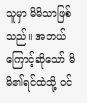သူမှာ မိမိသာဖြစ်သည်။ အဘယ်ကြောင့်ဆိုသော် မိမိ၏ရင်ထဲသို့ ဝင်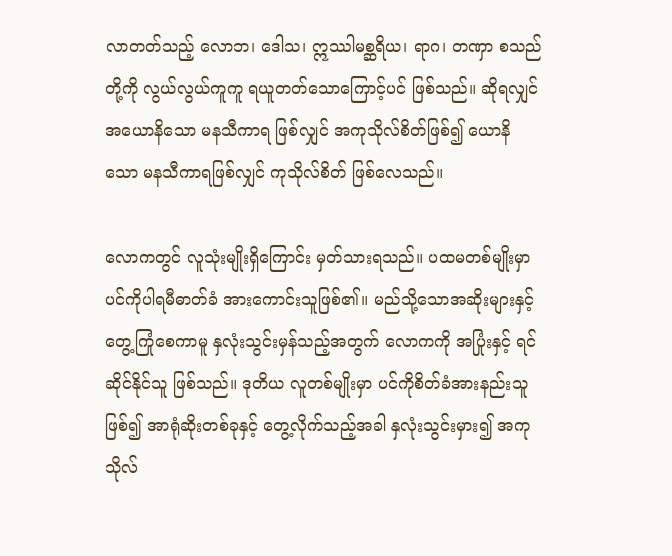လာတတ်သည့် လောဘ၊ ဒေါသ၊ ဣဿါမစ္ဆရိယ၊ ရာဂ၊ တဏှာ စသည်တို့ကို လွယ်လွယ်ကူကူ ရယူတတ်သောကြောင့်ပင် ဖြစ်သည်။ ဆိုရလျှင် အယောနိသော မနသီကာရ ဖြစ်လျှင် အကုသိုလ်စိတ်ဖြစ်၍ ယောနိသော မနသီကာရဖြစ်လျှင် ကုသိုလ်စိတ် ဖြစ်လေသည်။

လောကတွင် လူသုံးမျိုးရှိကြောင်း မှတ်သားရသည်။ ပထမတစ်မျိုးမှာ ပင်ကိုပါရမီဓာတ်ခံ အားကောင်းသူဖြစ်၏။ မည်သို့သောအဆိုးများနှင့် တွေ့ကြုံစေကာမူ နှလုံးသွင်းမှန်သည့်အတွက် လောကကို အပြုံးနှင့် ရင်ဆိုင်နိုင်သူ ဖြစ်သည်။ ဒုတိယ လူတစ်မျိုးမှာ ပင်ကိုစိတ်ခံအားနည်းသူဖြစ်၍ အာရုံဆိုးတစ်ခုနှင့် တွေ့လိုက်သည့်အခါ နှလုံးသွင်းမှား၍ အကုသိုလ်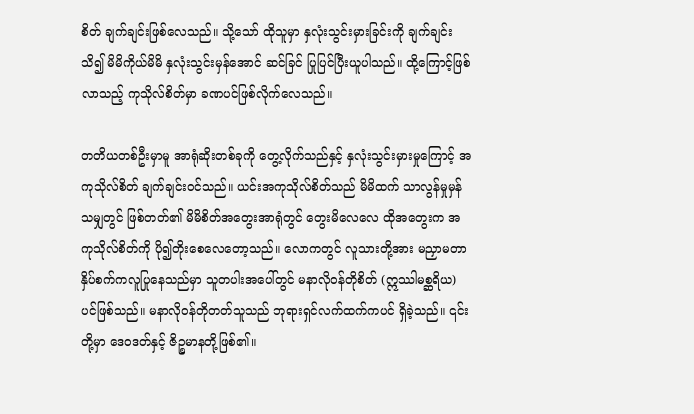စိတ် ချက်ချင်းဖြစ်လေသည်။ သို့သော် ထိုသူမှာ နှလုံးသွင်းမှားခြင်းကို ချက်ချင်းသိ၍ မိမိကိုယ်မိမိ နှလုံးသွင်းမှန်အောင် ဆင်ခြင် ပြုပြင်ပြီးယူပါသည်။ ထို့ကြောင့်ဖြစ်လာသည့် ကုသိုလ်စိတ်မှာ ခဏပင်ဖြစ်လိုက်လေသည်။

တတိယတစ်ဦးမှာမူ အာရုံဆိုးတစ်ခုကို တွေ့လိုက်သည်နှင့် နှလုံးသွင်းမှားမှုကြောင့် အကုသိုလ်စိတ် ချက်ချင်းဝင်သည်။ ယင်းအကုသိုလ်စိတ်သည် မိမိထက် သာလွန်မှုမှန်သမျှတွင် ဖြစ်တတ်၏ မိမိစိတ်အတွေးအာရုံတွင် တွေးမိလေလေ ထိုအတွေးက အကုသိုလ်စိတ်ကို ပို၍တိုးစေလေတော့သည်။ လောကတွင် လူသားတို့အား မညှာမတာ နှိပ်စက်ကလူပြုနေသည်မှာ သူတပါးအပေါ်တွင် မနာလိုဝန်တိုစိတ် (ဣဿါမစ္ဆရိယ) ပင်ဖြစ်သည်။ မနာလိုဝန်တိုတတ်သူသည် ဘုရားရှင်လက်ထက်ကပင် ရှိခဲ့သည်။ ၎င်းတို့မှာ ဒေဝဒတ်နှင့် ဇိဉ္စမာနတို့ဖြစ်၏။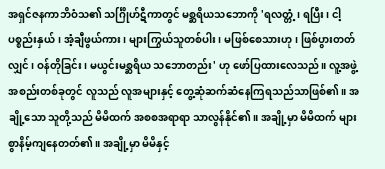အရှင်ဇနကာဘိဝံသ၏ သင်္ဂြိုဟ်ဋီကာတွင် မစ္ဆရိယသဘောကို 'ရလတ္တံ့၊ ရပြီး၊ ငါ့ပစ္စည်းနှယ်၊ အံ့ချီဖွယ်ကား၊ များကြွယ်သူတစ်ပါး၊ မဖြစ်စေသားဟု၊ ဖြစ်ပွားတတ်လျှင်၊ ဝန်တိုခြင်း၊ မယွင်းမစ္ဆရိယ သဘောတည်း' ဟု ဖော်ပြထားလေသည်။ လူ့အဖွဲ့အစည်းတစ်ခုတွင် လူသည် လူအများနှင့် တွေ့ဆုံဆက်ဆံနေကြရသည်သာဖြစ်၏။ အချို့သော သူတို့သည် မိမိထက် အစစအရာရာ သာလွန်နိုင်၏။ အချို့မှာ မိမိထက် များစွာနိမ့်ကျနေတတ်၏။ အချို့မှာ မိမိနှင့်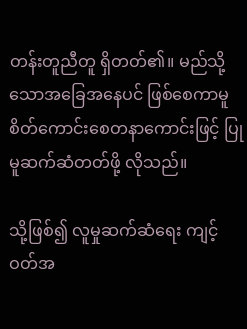တန်းတူညီတူ ရှိတတ်၏။ မည်သို့သောအခြေအနေပင် ဖြစ်စေကာမူ စိတ်ကောင်းစေတနာကောင်းဖြင့် ပြုမူဆက်ဆံတတ်ဖို့ လိုသည်။

သို့ဖြစ်၍ လူမှုဆက်ဆံရေး ကျင့်ဝတ်အ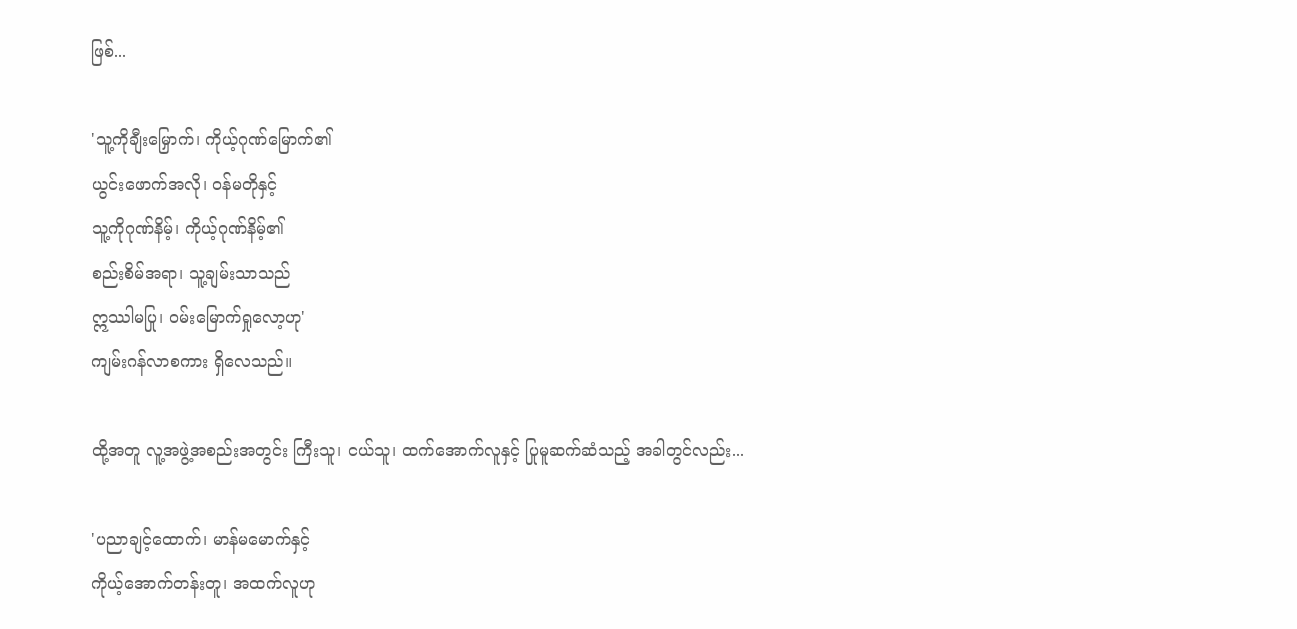ဖြစ်...

'သူ့ကိုချီးမြှောက်၊ ကိုယ့်ဂုဏ်မြောက်၏
ယွင်းဖောက်အလို၊ ဝန်မတိုနှင့်
သူ့ကိုဂုဏ်နိမ့်၊ ကိုယ့်ဂုဏ်နိမ့်၏
စည်းစိမ်အရာ၊ သူ့ချမ်းသာသည်
ဣဿါမပြု၊ ဝမ်းမြောက်ရှုလော့ဟု'
ကျမ်းဂန်လာစကား ရှိလေသည်။

ထို့အတူ လူ့အဖွဲ့အစည်းအတွင်း ကြီးသူ၊ ငယ်သူ၊ ထက်အောက်လူနှင့် ပြုမူဆက်ဆံသည့် အခါတွင်လည်း...

'ပညာချင့်ထောက်၊ မာန်မမောက်နှင့်
ကိုယ့်အောက်တန်းတူ၊ အထက်လူဟု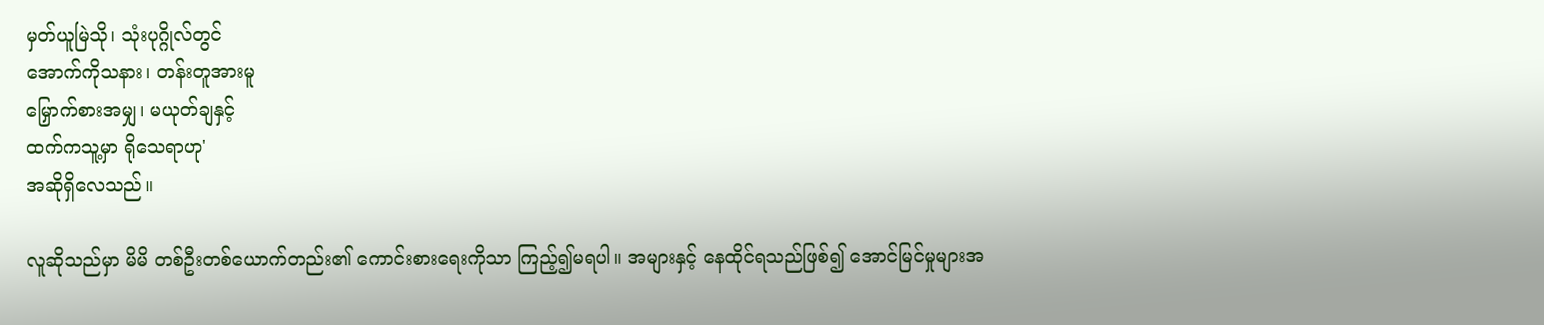မှတ်ယူမြဲသို၊ သုံးပုဂ္ဂိုလ်တွင်
အောက်ကိုသနား၊ တန်းတူအားမူ
မြှောက်စားအမျှ၊ မယုတ်ချနှင့်
ထက်ကသူ့မှာ ရိုသေရာဟု'
အဆိုရှိလေသည်။

လူဆိုသည်မှာ မိမိ တစ်ဦးတစ်ယောက်တည်း၏ ကောင်းစားရေးကိုသာ ကြည့်၍မရပါ။ အများနှင့် နေထိုင်ရသည်ဖြစ်၍ အောင်မြင်မှုများအ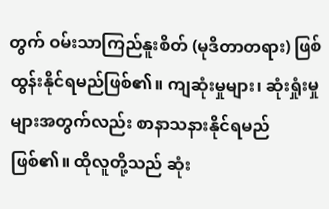တွက် ဝမ်းသာကြည်နူးစိတ် (မုဒိတာတရား) ဖြစ်ထွန်းနိုင်ရမည်ဖြစ်၏။ ကျဆုံးမှုများ၊ ဆုံးရှုံးမှုများအတွက်လည်း စာနာသနားနိုင်ရမည် ဖြစ်၏။ ထိုလူတို့သည် ဆုံး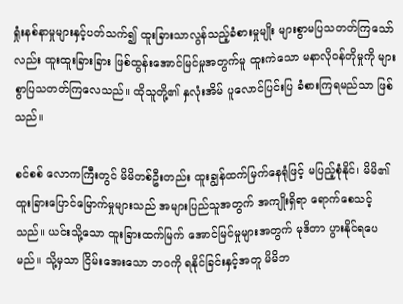ရှုံးနစ်နာမှုများနှင့်ပတ်သက်၍ ထူးခြားသာလွန်သည့်ခံစားမှုမျိုး များစွာမပြသတတ်ကြသော်လည်း ထူးထူးခြားခြား ဖြစ်ထွန်းအောင်မြင်မှုအတွက်မူ ထူးကဲသော မနာလိုဝန်တိုမှုကို များစွာပြသတတ်ကြလေသည်။ ထိုသူတို့၏ နှလုံးအိမ် ပူလောင်ပြင်းပြ ခံစားကြရမည်သာ ဖြစ်သည်။

စင်စစ် လောကကြီးတွင် မိမိတစ်ဦးတည်း ထူးချွန်ထက်မြက်နေရုံဖြင့် မပြည့်စုံနိုင်၊ မိမိ၏ ထူးခြားပြောင်မြောက်မှုများသည် အများပြည်သူအတွက် အကျိုးရှိရာ ရောက်စေသင့်သည်။ ယင်းသို့သော ထူးခြားထက်မြက် အောင်မြင်မှုများအတွက် မုဒိတာ ပွားနိုင်ရပေမည်။ သို့မှသာ ငြိမ်းအေးသော ဘဝကို ရနိုင်ခြင်းနှင့်အတူ မိမိဘ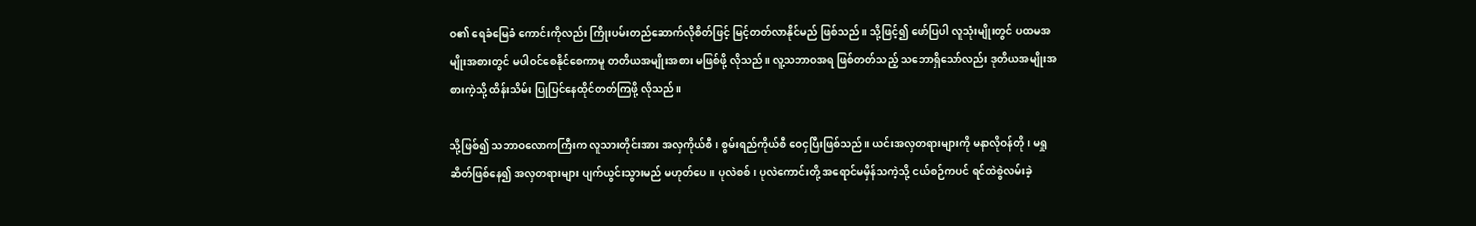ဝ၏ ရေခံမြေခံ ကောင်းကိုလည်း ကြိုးပမ်းတည်ဆောက်လိုစိတ်ဖြင့် မြင့်တတ်လာနိုင်မည် ဖြစ်သည်။ သို့ဖြင့်၍ ဖော်ပြပါ လူသုံးမျိုးတွင် ပထမအမျိုးအစားတွင် မပါဝင်စေနိုင်စေကာမူ တတိယအမျိုးအစား မဖြစ်ဖို့ လိုသည်။ လူ့သဘာဝအရ ဖြစ်တတ်သည့် သဘောရှိသော်လည်း ဒုတိယအမျိုးအစားကဲ့သို့ ထိန်းသိမ်း ပြုပြင်နေထိုင်တတ်ကြဖို့ လိုသည်။

သို့ဖြစ်၍ သဘာဝလောကကြီးက လူသားတိုင်းအား အလှကိုယ်စီ၊ စွမ်းရည်ကိုယ်စီ ဝေငှပြီးဖြစ်သည်။ ယင်းအလှတရားများကို မနာလိုဝန်တို၊ မရှုဆိတ်ဖြစ်နေ၍ အလှတရားများ ပျက်ယွင်းသွားမည် မဟုတ်ပေ။ ပုလဲစစ်၊ ပုလဲကောင်းတို့ အရောင်မမှိန်သကဲ့သို့ ငယ်စဉ်ကပင် ရင်ထဲစွဲလမ်းခဲ့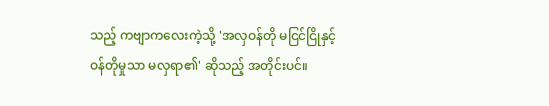သည့် ကဗျာကလေးကဲ့သို့ 'အလှဝန်တို မငြင်ငြိုနှင့် ဝန်တိုမှုသာ မလှရာ၏' ဆိုသည့် အတိုင်းပင်။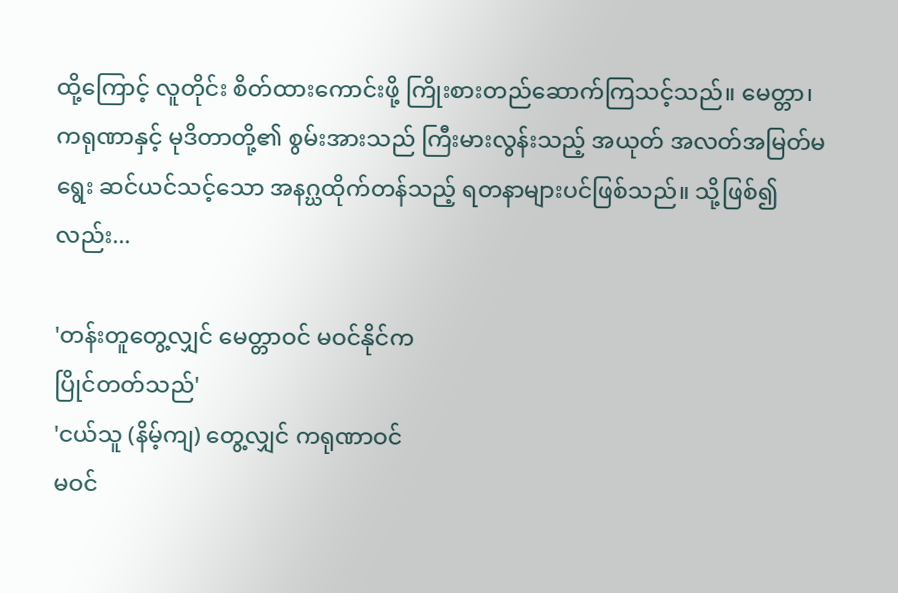ထို့ကြောင့် လူတိုင်း စိတ်ထားကောင်းဖို့ ကြိုးစားတည်ဆောက်ကြသင့်သည်။ မေတ္တာ၊ ကရုဏာနှင့် မုဒိတာတို့၏ စွမ်းအားသည် ကြီးမားလွန်းသည့် အယုတ် အလတ်အမြတ်မရွေး ဆင်ယင်သင့်သော အနဂ္ဃထိုက်တန်သည့် ရတနာများပင်ဖြစ်သည်။ သို့ဖြစ်၍လည်း...

'တန်းတူတွေ့လျှင် မေတ္တာဝင် မဝင်နိုင်က
ပြိုင်တတ်သည်'
'ငယ်သူ (နိမ့်ကျ) တွေ့လျှင် ကရုဏာဝင်
မဝင်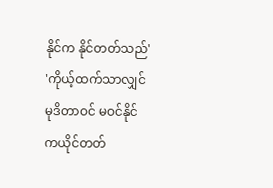နိုင်က နိုင်တတ်သည်'
'ကိုယ့်ထက်သာလျှင် မုဒိတာဝင် မဝင်နိုင်
ကယိုင်တတ်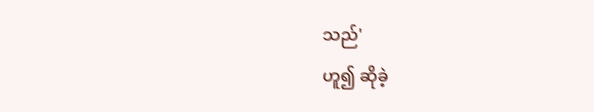သည်'
ဟူ၍ ဆိုခဲ့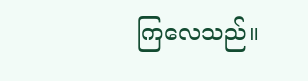ကြလေသည်။